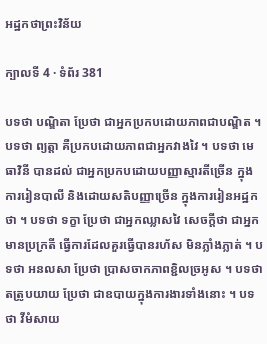អដ្ឋកថាព្រះវិន័យ

ក្បាលទី 4 · ទំព័រ 381

បទថា បណ្ឌិតា ប្រែថា ជាអ្នកប្រកបដោយភាពជាបណ្ឌិត ។ បទថា ព្យត្តា គឺប្រកបដោយភាពជាអ្នកវាងវៃ ។ បទថា មេធាវិនី បានដល់ ជាអ្នកប្រកបដោយបញ្ញាស្មារតីច្រើន ក្នុង ការរៀនបាលី និងដោយសតិបញ្ញាច្រើន ក្នុងការរៀនអដ្ឋកថា ។ បទថា ទក្ខា ប្រែថា ជាអ្នកឈ្លាសវៃ សេចក្តីថា ជាអ្នកមានប្រក្រតី ធ្វើការដែលគួរធ្វើបានរហ័ស មិនភ្លាំងភ្លាត់ ។ បទថា អនលសា ប្រែថា ប្រាសចាកភាពខ្ជិលច្រអូស ។ បទថា តត្រូបយាយ ប្រែថា ជាឧបាយក្នុងការងារទាំងនោះ ។ បទថា វីមំសាយ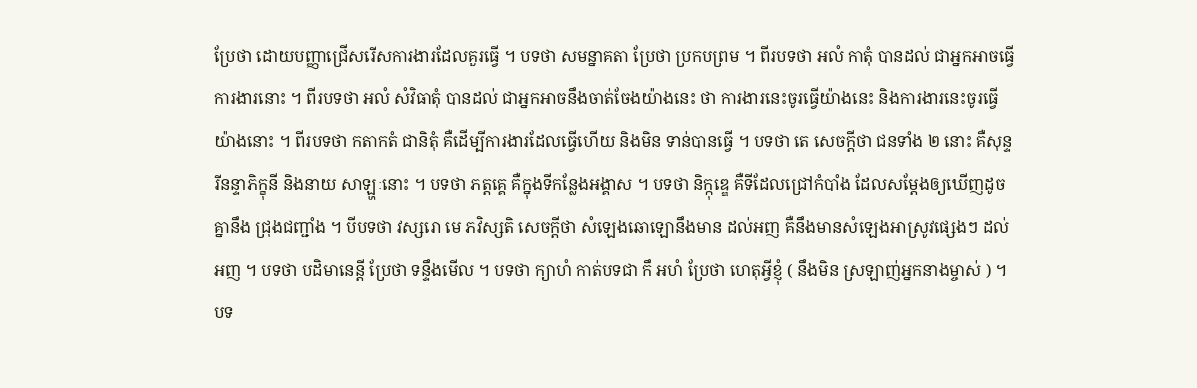ប្រែថា ដោយបញ្ញាជ្រើសរើសការងារដែលគួរធ្វើ ។ បទថា សមន្នាគតា ប្រែថា ប្រកបព្រម ។ ពីរបទថា អលំ កាតុំ បានដល់ ជាអ្នកអាចធ្វើការងារនោះ ។ ពីរបទថា អលំ សំវិធាតុំ បានដល់ ជាអ្នកអាចនឹងចាត់ចែងយ៉ាងនេះ ថា ការងារនេះចូរធ្វើយ៉ាងនេះ និងការងារនេះចូរធ្វើយ៉ាងនោះ ។ ពីរបទថា កតាកតំ ជានិតុំ គឺដើម្បីការងារដែលធ្វើហើយ និងមិន ទាន់បានធ្វើ ។ បទថា តេ សេចក្តីថា ជនទាំង ២ នោះ គឺសុន្ទរីនន្ទាភិក្ខុនី និងនាយ សាឡ្ហៈនោះ ។ បទថា ភត្តគ្គេ គឺក្នុងទីកន្លែងអង្គាស ។ បទថា និក្កុឌ្ឌេ គឺទីដែលជ្រៅកំបាំង ដែលសម្តែងឲ្យឃើញដូចគ្នានឹង ជ្រុងជញ្ជាំង ។ បីបទថា វស្សរោ មេ ភវិស្សតិ សេចក្តីថា សំឡេងឆោឡោនឹងមាន ដល់អញ គឺនឹងមានសំឡេងអាស្រូវផ្សេងៗ ដល់អញ ។ បទថា បដិមានេន្តី ប្រែថា ទន្ទឹងមើល ។ បទថា ក្យាហំ កាត់បទជា កឹ អហំ ប្រែថា ហេតុអ្វីខ្ញុំ ( នឹងមិន ស្រឡាញ់អ្នកនាងម្ចាស់ ) ។ បទ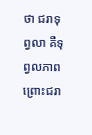ថា ជរាទុព្វលា គឺទុព្វលភាពព្រោះជរា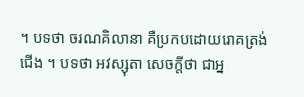។ បទថា ចរណគិលានា គឺប្រកបដោយរោគត្រង់ជើង ។ បទថា អវស្សុតា សេចក្តីថា ជាអ្ន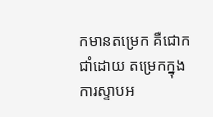កមានតម្រេក គឺជោកជាំដោយ តម្រេកក្នុងការស្ទាបអ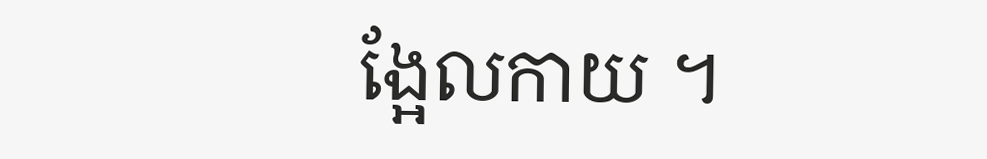ង្អែលកាយ ។